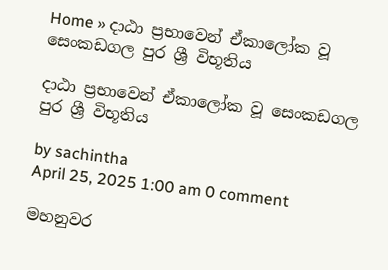Home » දාඨා ප්‍රභාවෙන් ඒකාලෝක වූ සෙංකඩගල පුර ශ්‍රී විභූතිය

දාඨා ප්‍රභාවෙන් ඒකාලෝක වූ සෙංකඩගල පුර ශ්‍රී විභූතිය

by sachintha
April 25, 2025 1:00 am 0 comment

මහනුවර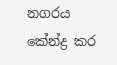නගරය කේන්ද්‍ර කර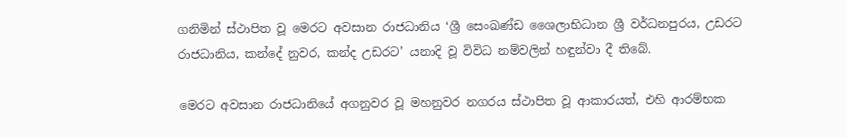ගනිමින් ස්ථාපිත වූ මෙරට අවසාන රාජධානිය ‘ශ්‍රී සෙංඛණ්ඩ ශෛලාභිධාන ශ්‍රී වර්ධනපුරය, උඩරට රාජධානිය, කන්දේ නුවර, කන්ද උඩරට’ යනාදි වූ විවිධ නම්වලින් හඳුන්වා දී තිබේ.

මෙරට අවසාන රාජධානියේ අගනුවර වූ මහනුවර නගරය ස්ථාපිත වූ ආකාරයත්, එහි ආරම්භක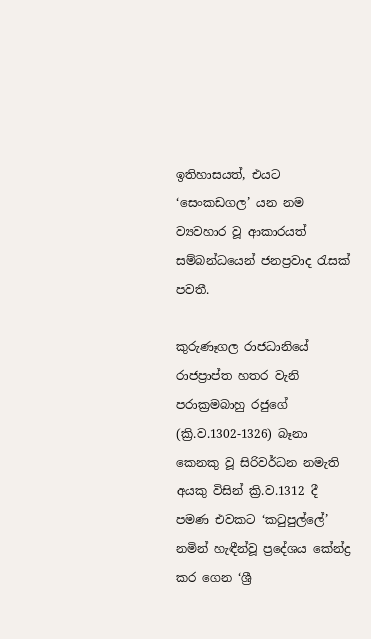ඉතිහාසයත්, එයට ‘සෙංකඩගල’ යන නම ව්‍යවහාර වූ ආකාරයත් සම්බන්ධයෙන් ජනප්‍රවාද රැසක් පවතී.

කුරුණෑගල රාජධානියේ රාජප්‍රාප්ත හතර වැනි පරාක්‍රමබාහු රජුගේ (ක්‍රි.ව.1302-1326) බෑනා කෙනකු වූ සිරිවර්ධන නමැති අයකු විසින් ක්‍රි.ව.1312 දී පමණ එවකට ‘කටුපුල්ලේ’ නමින් හැඳීන්වූ ප්‍රදේශය කේන්ද්‍ර කර ගෙන ‘ශ්‍රී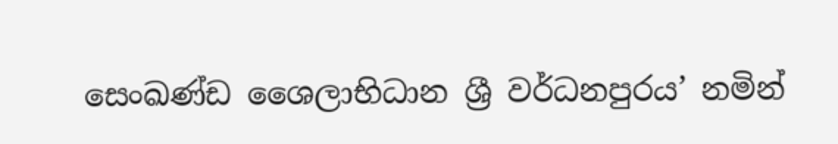සෙංඛණ්ඩ ශෛලාභිධාන ශ්‍රී වර්ධනපුරය’ නමින්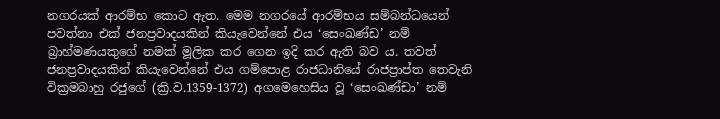නගරයක් ආරම්භ කොට ඇත. මෙම නගරයේ ආරම්භය සම්බන්ධයෙන් පවත්නා එක් ජනප්‍රවාදයකින් කියැවෙන්නේ එය ‘සෙංඛණ්ඩ’ නම් බ්‍රාහ්මණයකුගේ නමක් මූලික කර ගෙන ඉදි කර ඇති බව ය. තවත් ජනප්‍රවාදයකින් කියැවෙන්නේ එය ගම්පොළ රාජධානියේ රාජප්‍රාප්ත තෙවැනි වික්‍රමබාහු රජුගේ (ක්‍රි.ව.1359-1372) අගමෙහෙසිය වූ ‘සෙංඛණ්ඩා’ නම්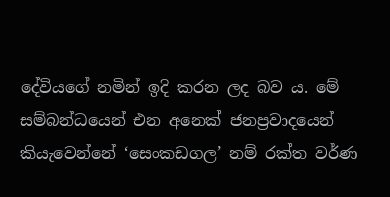දේවියගේ නමින් ඉදි කරන ලද බව ය. මේ සම්බන්ධයෙන් එන අනෙක් ජනප්‍රවාදයෙන් කියැවෙන්නේ ‘සෙංකඩගල’ නම් රක්ත වර්ණ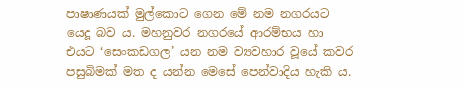පාෂාණයක් මුල්කොට ගෙන මේ නම නගරයට යෙදූ බව ය. මහනුවර නගරයේ ආරම්භය හා එයට ‘සෙංකඩගල’ යන නම ව්‍යවහාර වූයේ කවර පසුබිමක් මත ද යන්න මෙසේ පෙන්වාදිය හැකි ය.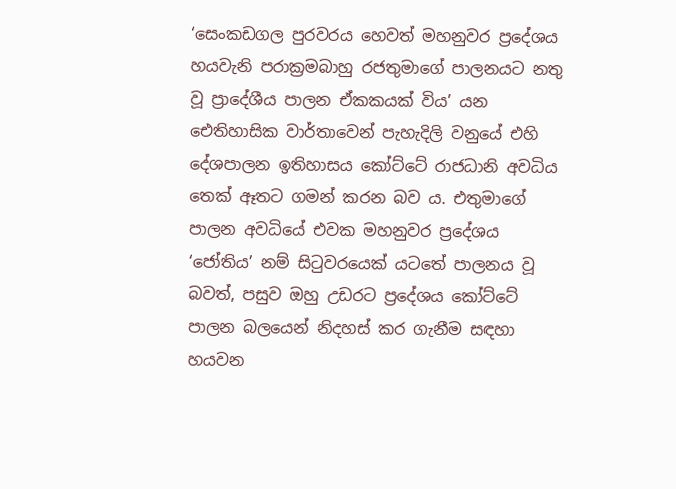‘සෙංකඩගල පුරවරය හෙවත් මහනුවර ප්‍රදේශය හයවැනි පරාක්‍රමබාහු රජතුමාගේ පාලනයට නතු වූ ප්‍රාදේශීය පාලන ඒකකයක් විය’ යන ඓතිහාසික වාර්තාවෙන් පැහැදිලි වනුයේ එහි දේශපාලන ඉතිහාසය කෝට්ටේ රාජධානි අවධිය තෙක් ඈතට ගමන් කරන බව ය. එතුමාගේ පාලන අවධියේ එවක මහනුවර ප්‍රදේශය ‘ජෝතිය’ නම් සිටුවරයෙක් යටතේ පාලනය වූ බවත්, පසුව ඔහු උඩරට ප්‍රදේශය කෝට්ටේ පාලන බලයෙන් නිදහස් කර ගැනීම සඳහා හයවන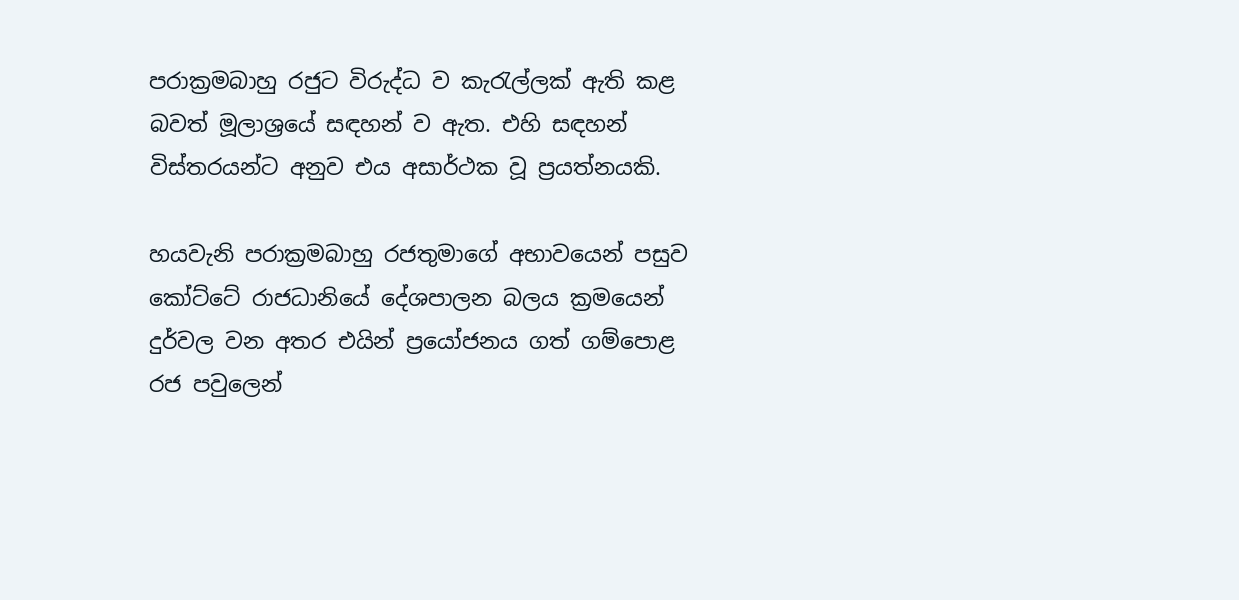පරාක්‍රමබාහු රජුට විරුද්ධ ව කැරැල්ලක් ඇති කළ බවත් මූලාශ්‍රයේ සඳහන් ව ඇත. එහි සඳහන් විස්තරයන්ට අනුව එය අසාර්ථක වූ ප්‍රයත්නයකි.

හයවැනි පරාක්‍රමබාහු රජතුමාගේ අභාවයෙන් පසුව කෝට්ටේ රාජධානියේ දේශපාලන බලය ක්‍රමයෙන් දුර්වල වන අතර එයින් ප්‍රයෝජනය ගත් ගම්පොළ රජ පවුලෙන්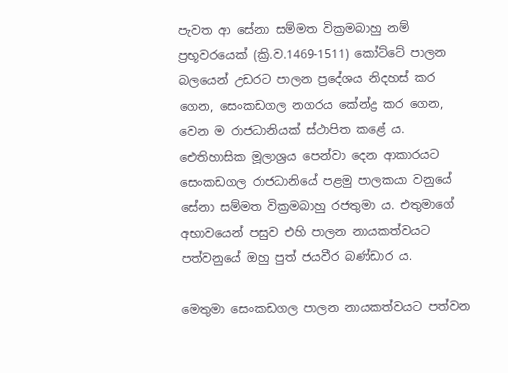පැවත ආ සේනා සම්මත වික්‍රමබාහු නම් ප්‍රභූවරයෙක් (ක්‍රි.ව.1469-1511) කෝට්ටේ පාලන බලයෙන් උඩරට පාලන ප්‍රදේශය නිදහස් කර ගෙන, සෙංකඩගල නගරය කේන්ද්‍ර කර ගෙන, වෙන ම රාජධානියක් ස්ථාපිත කළේ ය. ඓතිහාසික මූලාශ්‍රය පෙන්වා දෙන ආකාරයට සෙංකඩගල රාජධානියේ පළමු පාලකයා වනුයේ සේනා සම්මත වික්‍රමබාහු රජතුමා ය. එතුමාගේ අභාවයෙන් පසුව එහි පාලන නායකත්වයට පත්වනුයේ ඔහු පුත් ජයවීර බණ්ඩාර ය.

මෙතුමා සෙංකඩගල පාලන නායකත්වයට පත්වන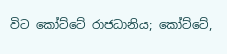විට කෝට්ටේ රාජධානිය; කෝට්ටේ,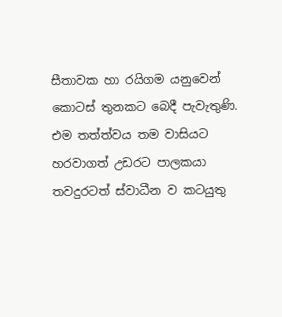සීතාවක හා රයිගම යනුවෙන් කොටස් තුනකට බෙදී පැවැතුණි. එම තත්ත්වය තම වාසියට හරවාගත් උඩරට පාලකයා තවදුරටත් ස්වාධීන ව කටයුතු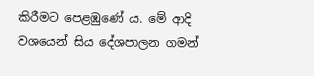කිරීමට පෙළඹුණේ ය. මේ ආදි වශයෙන් සිය දේශපාලන ගමන්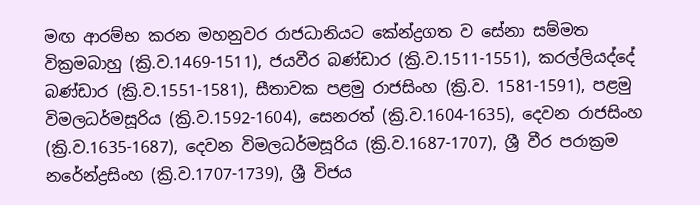මඟ ආරම්භ කරන මහනුවර රාජධානියට කේන්ද්‍රගත ව සේනා සම්මත වික්‍රමබාහු (ක්‍රි.ව.1469-1511), ජයවීර බණ්ඩාර (ක්‍රි.ව.1511-1551), කරල්ලියද්දේ බණ්ඩාර (ක්‍රි.ව.1551-1581), සීතාවක පළමු රාජසිංහ (ක්‍රි.ව. 1581-1591), පළමු විමලධර්මසූරිය (ක්‍රි.ව.1592-1604), සෙනරත් (ක්‍රි.ව.1604-1635), දෙවන රාජසිංහ (ක්‍රි.ව.1635-1687), දෙවන විමලධර්මසූරිය (ක්‍රි.ව.1687-1707), ශ්‍රී වීර පරාක්‍රම නරේන්ද්‍රසිංහ (ක්‍රි.ව.1707-1739), ශ්‍රී විජය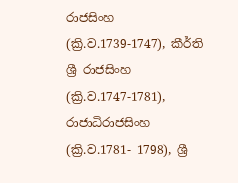රාජසිංහ (ක්‍රි.ව.1739-1747), කීර්ති ශ්‍රී රාජසිංහ (ක්‍රි.ව.1747-1781), රාජාධිරාජසිංහ (ක්‍රි.ව.1781- 1798), ශ්‍රී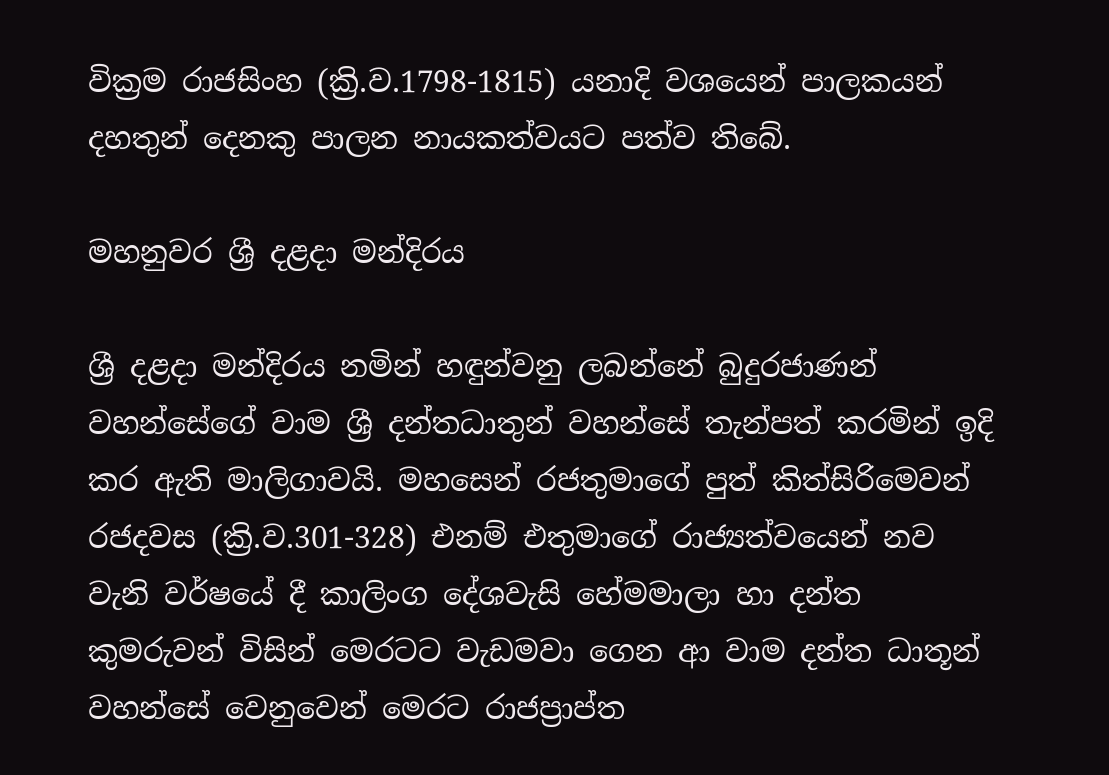වික්‍රම රාජසිංහ (ක්‍රි.ව.1798-1815) යනාදි වශයෙන් පාලකයන් දහතුන් දෙනකු පාලන නායකත්වයට පත්ව තිබේ.

මහනුවර ශ්‍රී දළදා මන්දිරය

ශ්‍රී දළදා මන්දිරය නමින් හඳුන්වනු ලබන්නේ බුදුරජාණන් වහන්සේගේ වාම ශ්‍රී දන්තධාතුන් වහන්සේ තැන්පත් කරමින් ඉදි කර ඇති මාලිගාවයි. මහසෙන් රජතුමාගේ පුත් කිත්සිරිමෙවන් රජදවස (ක්‍රි.ව.301-328) එනම් එතුමාගේ රාජ්‍යත්වයෙන් නව වැනි වර්ෂයේ දී කාලිංග දේශවැසි හේමමාලා හා දන්ත කුමරුවන් විසින් මෙරටට වැඩමවා ගෙන ආ වාම දන්ත ධාතූන් වහන්සේ වෙනුවෙන් මෙරට රාජප්‍රාප්ත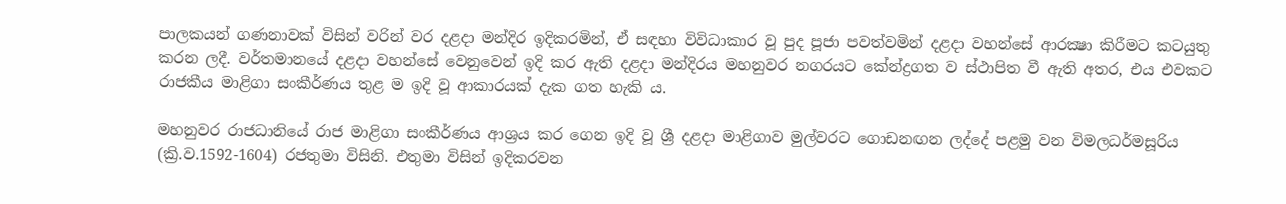පාලකයන් ගණනාවක් විසින් වරින් වර දළදා මන්දිර ඉදිකරමින්, ඒ සඳහා විවිධාකාර වූ පුද පූජා පවත්වමින් දළදා වහන්සේ ආරක්‍ෂා කිරීමට කටයුතු කරන ලදී. වර්තමානයේ දළදා වහන්සේ වෙනුවෙන් ඉදි කර ඇති දළදා මන්දිරය මහනුවර නගරයට කේන්ද්‍රගත ව ස්ථාපිත වී ඇති අතර, එය එවකට රාජකීය මාළිගා සංකීර්ණය තුළ ම ඉදි වූ ආකාරයක් දැක ගත හැකි ය.

මහනුවර රාජධානියේ රාජ මාළිගා සංකීර්ණය ආශ්‍රය කර ගෙන ඉදි වූ ශ්‍රී දළදා මාළිගාව මුල්වරට ගොඩනඟන ලද්දේ පළමු වන විමලධර්මසූරිය (ක්‍රි.ව.1592-1604) රජතුමා විසිනි. එතුමා විසින් ඉදිකරවන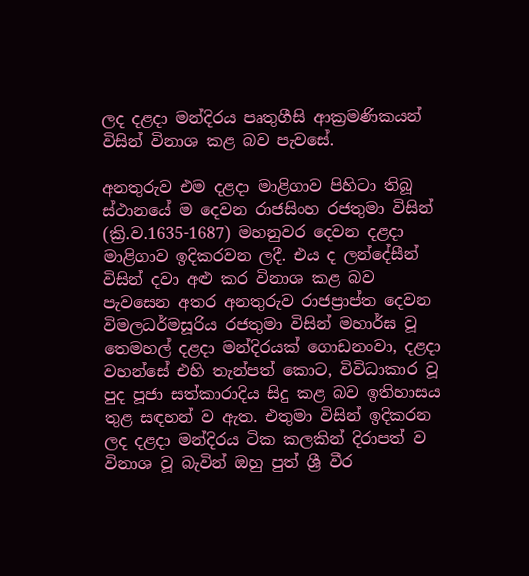ලද දළදා මන්දිරය පෘතුගීසි ආක්‍රමණිකයන් විසින් විනාශ කළ බව පැවසේ.

අනතුරුව එම දළදා මාළිගාව පිහිටා තිබූ ස්ථානයේ ම දෙවන රාජසිංහ රජතුමා විසින් (ක්‍රි.ව.1635-1687) මහනුවර දෙවන දළදා මාළිගාව ඉදිකරවන ලදී. එය ද ලන්දේසීන් විසින් දවා අළු කර විනාශ කළ බව පැවසෙන අතර අනතුරුව රාජප්‍රාප්ත දෙවන විමලධර්මසූරිය රජතුමා විසින් මහාර්ඝ වූ තෙමහල් දළදා මන්දිරයක් ගොඩනංවා, දළදා වහන්සේ එහි තැන්පත් කොට, විවිධාකාර වූ පුද පූජා සත්කාරාදිය සිදු කළ බව ඉතිහාසය තුළ සඳහන් ව ඇත. එතුමා විසින් ඉදිකරන ලද දළදා මන්දිරය ටික කලකින් දිරාපත් ව විනාශ වූ බැවින් ඔහු පුත් ශ්‍රී වීර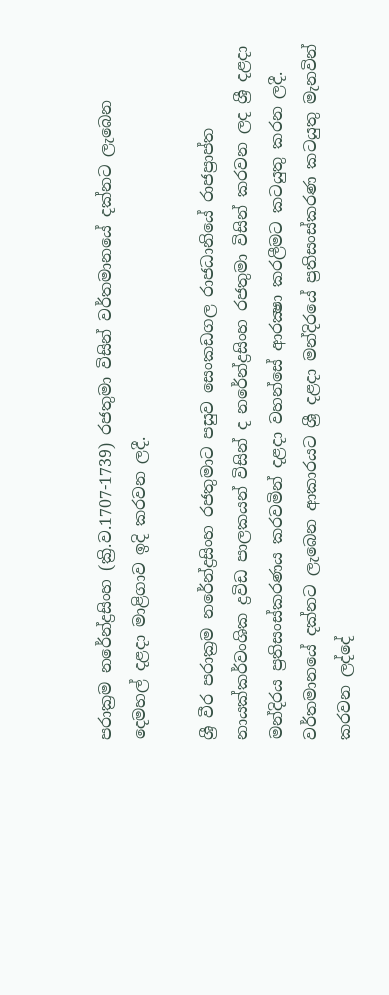පරාක්‍රම නරේන්ද්‍රසිංහ (ක්‍රි.ව.1707-1739) රජතුමා විසින් වර්තමානයේ දක්නට ලැබෙන දෙමහල් දළදා මාළිගාව ඉදි කරවන ලදී.

ශ්‍රී වීර පරාක්‍රම නරේන්ද්‍රසිංහ රජතුමාට පසුව සෙංකඩගල රාජධානියේ රාජප්‍රාප්ත නායක්කර්වංශික ද්‍රවිඩ පාලකයන් විසින් ද නරේන්ද්‍රසිංහ රජතුමා විසින් කරවන ලද ශ්‍රී දළදා මන්දිරය ප්‍රතිසංස්කරණය කරවමින් දළදා වහන්සේ ආරක්‍ෂා කරලීමට කටයුතු කරන ලදී. වර්තමානයේ දක්නට ලැබෙන ආකාරයට ශ්‍රී දළදා මන්දිරයේ ප්‍රතිසංස්කරණ කටයුතු මැනවින් කරවන ලද්දේ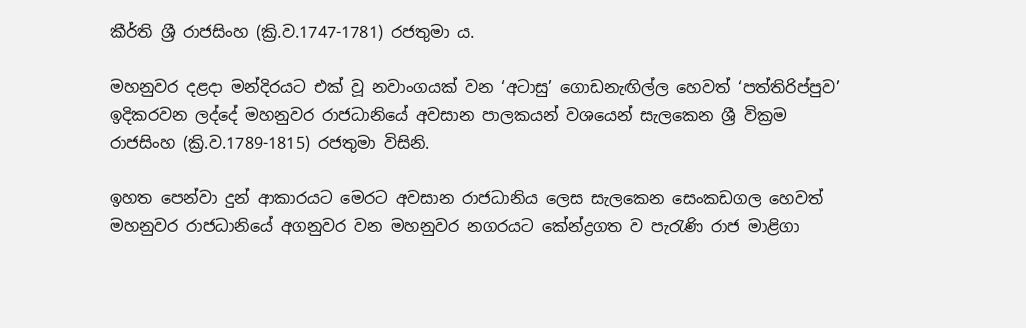කීර්ති ශ්‍රී රාජසිංහ (ක්‍රි.ව.1747-1781) රජතුමා ය.

මහනුවර දළදා මන්දිරයට එක් වූ නවාංගයක් වන ‘අටාසු’ ගොඩනැඟිල්ල හෙවත් ‘පත්තිරිප්පුව’ ඉදිකරවන ලද්දේ මහනුවර රාජධානියේ අවසාන පාලකයන් වශයෙන් සැලකෙන ශ්‍රී වික්‍රම රාජසිංහ (ක්‍රි.ව.1789-1815) රජතුමා විසිනි.

ඉහත පෙන්වා දුන් ආකාරයට මෙරට අවසාන රාජධානිය ලෙස සැලකෙන සෙංකඩගල හෙවත් මහනුවර රාජධානියේ අගනුවර වන මහනුවර නගරයට කේන්ද්‍රගත ව පැරැණි රාජ මාළිගා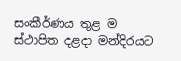සංකීර්ණය තුළ ම ස්ථාපිත දළදා මන්දිරයට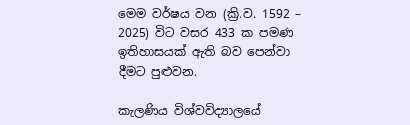මෙම වර්ෂය වන (ක්‍රි.ව. 1592 – 2025) විට වසර 433 ක පමණ ඉතිහාසයක් ඇති බව පෙන්වා දීමට පුළුවන.

කැලණිය විශ්වවිද්‍යාලයේ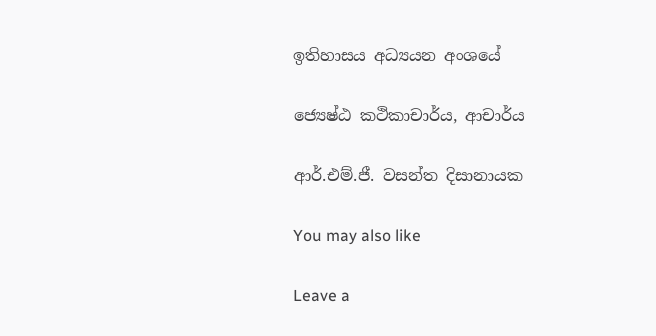ඉතිහාසය අධ්‍යයන අංශයේ

ජ්‍යෙෂ්ඨ කථිකාචාර්ය, ආචාර්ය

ආර්.එම්.ජී. වසන්ත දිසානායක

You may also like

Leave a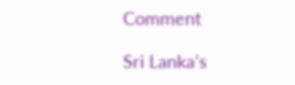Comment

Sri Lanka’s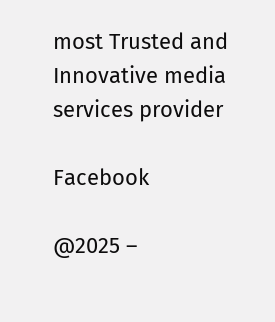most Trusted and Innovative media services provider

Facebook

@2025 –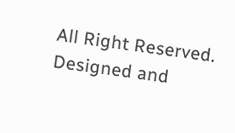All Right Reserved. Designed and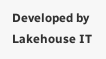Developed by Lakehouse IT